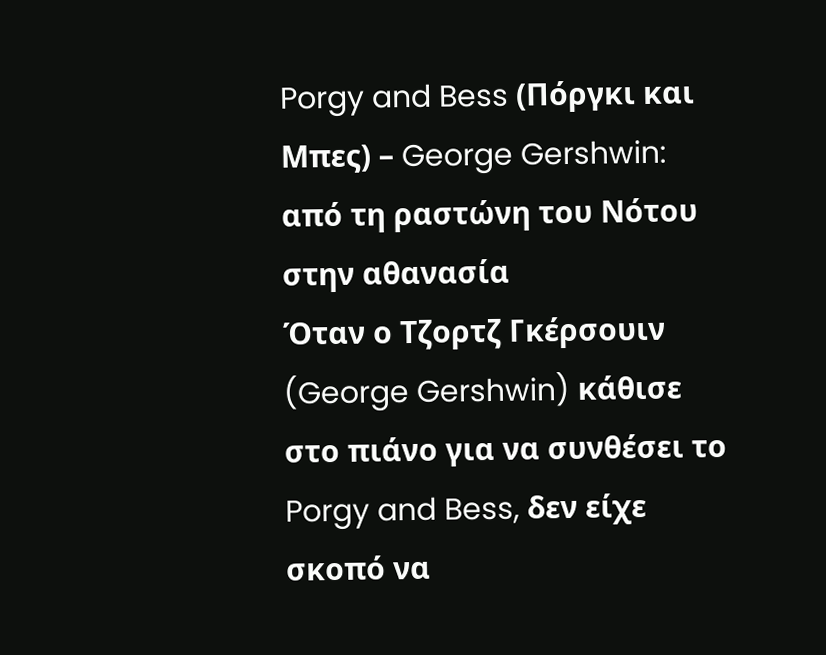Porgy and Bess (Πόργκι και Μπες) – George Gershwin: από τη ραστώνη του Νότου στην αθανασία
Όταν ο Τζορτζ Γκέρσουιν (George Gershwin) κάθισε στο πιάνο για να συνθέσει το Porgy and Bess, δεν είχε σκοπό να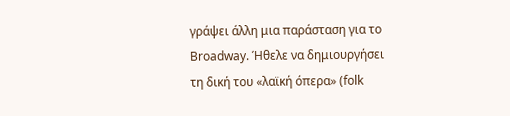γράψει άλλη μια παράσταση για το Broadway. Ήθελε να δημιουργήσει τη δική του «λαϊκή όπερα» (folk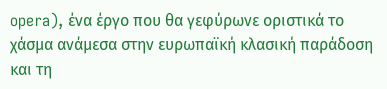opera), ένα έργο που θα γεφύρωνε οριστικά το χάσμα ανάμεσα στην ευρωπαϊκή κλασική παράδοση και τη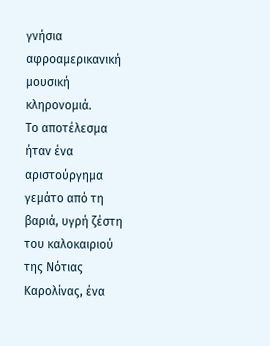γνήσια αφροαμερικανική μουσική κληρονομιά.
Το αποτέλεσμα ήταν ένα αριστούργημα γεμάτο από τη βαριά, υγρή ζέστη του καλοκαιριού της Νότιας Καρολίνας, ένα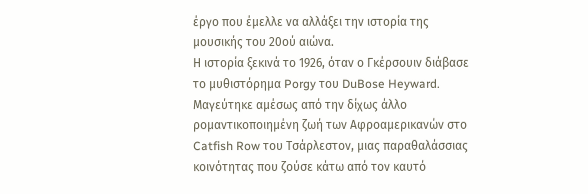έργο που έμελλε να αλλάξει την ιστορία της μουσικής του 20ού αιώνα.
Η ιστορία ξεκινά το 1926, όταν ο Γκέρσουιν διάβασε το μυθιστόρημα Porgy του DuBose Heyward. Μαγεύτηκε αμέσως από την δίχως άλλο ρομαντικοποιημένη ζωή των Αφροαμερικανών στο Catfish Row του Τσάρλεστον, μιας παραθαλάσσιας κοινότητας που ζούσε κάτω από τον καυτό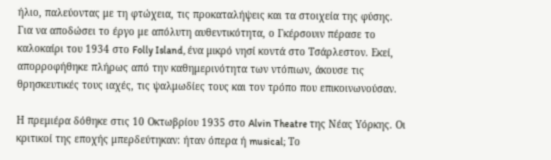ήλιο, παλεύοντας με τη φτώχεια, τις προκαταλήψεις και τα στοιχεία της φύσης.
Για να αποδώσει το έργο με απόλυτη αυθεντικότητα, ο Γκέρσουιν πέρασε το καλοκαίρι του 1934 στο Folly Island, ένα μικρό νησί κοντά στο Τσάρλεστον. Εκεί, απορροφήθηκε πλήρως από την καθημερινότητα των ντόπιων, άκουσε τις θρησκευτικές τους ιαχές, τις ψαλμωδίες τους και τον τρόπο που επικοινωνούσαν.

Η πρεμιέρα δόθηκε στις 10 Οκτωβρίου 1935 στο Alvin Theatre της Νέας Υόρκης. Οι κριτικοί της εποχής μπερδεύτηκαν: ήταν όπερα ή musical; Το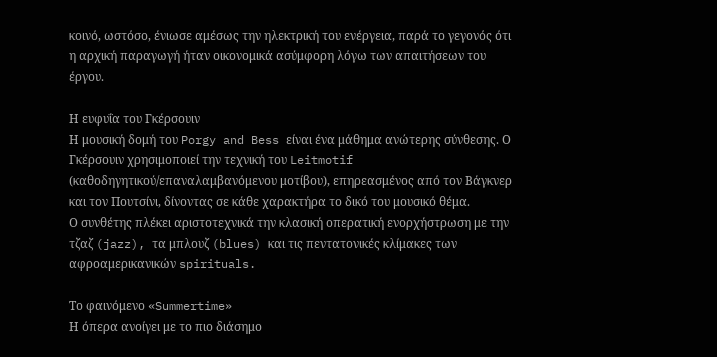κοινό, ωστόσο, ένιωσε αμέσως την ηλεκτρική του ενέργεια, παρά το γεγονός ότι η αρχική παραγωγή ήταν οικονομικά ασύμφορη λόγω των απαιτήσεων του έργου.

Η ευφυΐα του Γκέρσουιν
Η μουσική δομή του Porgy and Bess είναι ένα μάθημα ανώτερης σύνθεσης. Ο Γκέρσουιν χρησιμοποιεί την τεχνική του Leitmotif (καθοδηγητικού/επαναλαμβανόμενου μοτίβου), επηρεασμένος από τον Βάγκνερ και τον Πουτσίνι, δίνοντας σε κάθε χαρακτήρα το δικό του μουσικό θέμα.
Ο συνθέτης πλέκει αριστοτεχνικά την κλασική οπερατική ενορχήστρωση με την τζαζ (jazz), τα μπλουζ (blues) και τις πεντατονικές κλίμακες των αφροαμερικανικών spirituals.

Το φαινόμενο «Summertime»
Η όπερα ανοίγει με το πιο διάσημο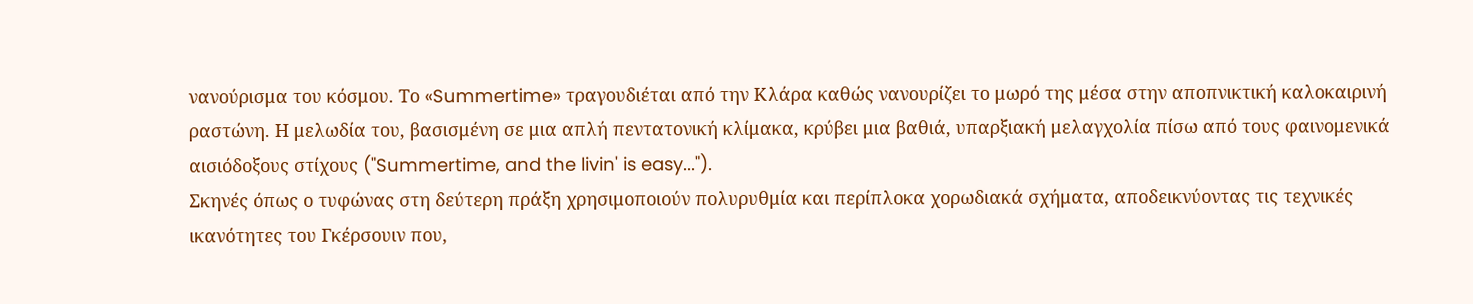νανούρισμα του κόσμου. Το «Summertime» τραγουδιέται από την Κλάρα καθώς νανουρίζει το μωρό της μέσα στην αποπνικτική καλοκαιρινή ραστώνη. Η μελωδία του, βασισμένη σε μια απλή πεντατονική κλίμακα, κρύβει μια βαθιά, υπαρξιακή μελαγχολία πίσω από τους φαινομενικά αισιόδοξους στίχους ("Summertime, and the livin' is easy...").
Σκηνές όπως ο τυφώνας στη δεύτερη πράξη χρησιμοποιούν πολυρυθμία και περίπλοκα χορωδιακά σχήματα, αποδεικνύοντας τις τεχνικές ικανότητες του Γκέρσουιν που,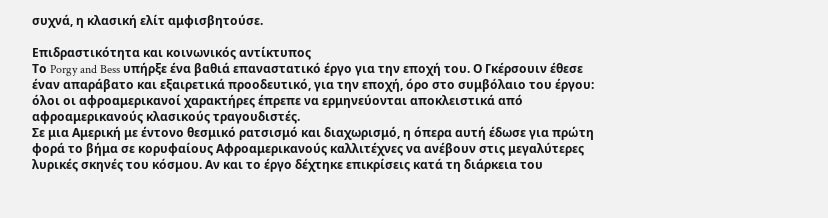συχνά, η κλασική ελίτ αμφισβητούσε.

Επιδραστικότητα και κοινωνικός αντίκτυπος
Το Porgy and Bess υπήρξε ένα βαθιά επαναστατικό έργο για την εποχή του. Ο Γκέρσουιν έθεσε έναν απαράβατο και εξαιρετικά προοδευτικό, για την εποχή, όρο στο συμβόλαιο του έργου: όλοι οι αφροαμερικανοί χαρακτήρες έπρεπε να ερμηνεύονται αποκλειστικά από αφροαμερικανούς κλασικούς τραγουδιστές.
Σε μια Αμερική με έντονο θεσμικό ρατσισμό και διαχωρισμό, η όπερα αυτή έδωσε για πρώτη φορά το βήμα σε κορυφαίους Αφροαμερικανούς καλλιτέχνες να ανέβουν στις μεγαλύτερες λυρικές σκηνές του κόσμου. Αν και το έργο δέχτηκε επικρίσεις κατά τη διάρκεια του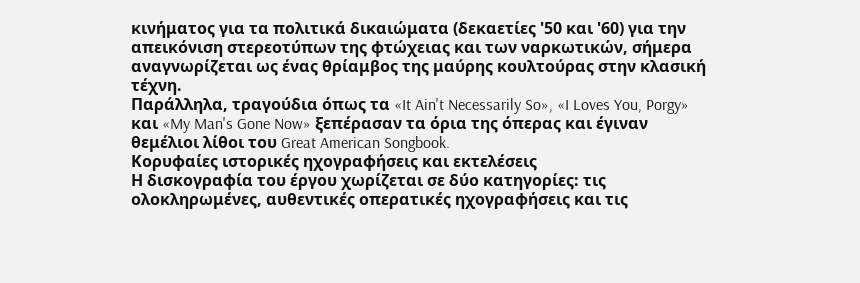κινήματος για τα πολιτικά δικαιώματα (δεκαετίες '50 και '60) για την απεικόνιση στερεοτύπων της φτώχειας και των ναρκωτικών, σήμερα αναγνωρίζεται ως ένας θρίαμβος της μαύρης κουλτούρας στην κλασική τέχνη.
Παράλληλα, τραγούδια όπως τα «It Ain't Necessarily So», «I Loves You, Porgy» και «My Man's Gone Now» ξεπέρασαν τα όρια της όπερας και έγιναν θεμέλιοι λίθοι του Great American Songbook.
Κορυφαίες ιστορικές ηχογραφήσεις και εκτελέσεις
Η δισκογραφία του έργου χωρίζεται σε δύο κατηγορίες: τις ολοκληρωμένες, αυθεντικές οπερατικές ηχογραφήσεις και τις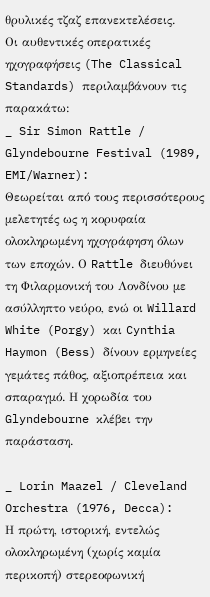θρυλικές τζαζ επανεκτελέσεις.
Οι αυθεντικές οπερατικές ηχογραφήσεις (The Classical Standards) περιλαμβάνουν τις παρακάτω:
_ Sir Simon Rattle / Glyndebourne Festival (1989, EMI/Warner):
Θεωρείται από τους περισσότερους μελετητές ως η κορυφαία ολοκληρωμένη ηχογράφηση όλων των εποχών. Ο Rattle διευθύνει τη Φιλαρμονική του Λονδίνου με ασύλληπτο νεύρο, ενώ οι Willard White (Porgy) και Cynthia Haymon (Bess) δίνουν ερμηνείες γεμάτες πάθος, αξιοπρέπεια και σπαραγμό. Η χορωδία του Glyndebourne κλέβει την παράσταση.

_ Lorin Maazel / Cleveland Orchestra (1976, Decca):
Η πρώτη, ιστορική, εντελώς ολοκληρωμένη (χωρίς καμία περικοπή) στερεοφωνική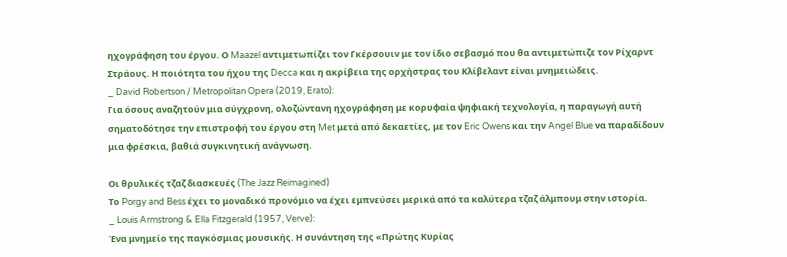ηχογράφηση του έργου. Ο Maazel αντιμετωπίζει τον Γκέρσουιν με τον ίδιο σεβασμό που θα αντιμετώπιζε τον Ρίχαρντ Στράους. Η ποιότητα του ήχου της Decca και η ακρίβεια της ορχήστρας του Κλίβελαντ είναι μνημειώδεις.
_ David Robertson / Metropolitan Opera (2019, Erato):
Για όσους αναζητούν μια σύγχρονη, ολοζώντανη ηχογράφηση με κορυφαία ψηφιακή τεχνολογία, η παραγωγή αυτή σηματοδότησε την επιστροφή του έργου στη Met μετά από δεκαετίες, με τον Eric Owens και την Angel Blue να παραδίδουν μια φρέσκια, βαθιά συγκινητική ανάγνωση.

Οι θρυλικές τζαζ διασκευές (The Jazz Reimagined)
Το Porgy and Bess έχει το μοναδικό προνόμιο να έχει εμπνεύσει μερικά από τα καλύτερα τζαζ άλμπουμ στην ιστορία.
_ Louis Armstrong & Ella Fitzgerald (1957, Verve):
Ένα μνημείο της παγκόσμιας μουσικής. Η συνάντηση της «Πρώτης Κυρίας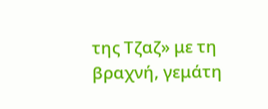της Τζαζ» με τη βραχνή, γεμάτη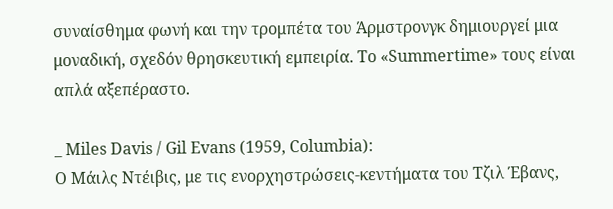συναίσθημα φωνή και την τρομπέτα του Άρμστρονγκ δημιουργεί μια μοναδική, σχεδόν θρησκευτική εμπειρία. Το «Summertime» τους είναι απλά αξεπέραστο.

_ Miles Davis / Gil Evans (1959, Columbia):
Ο Μάιλς Ντέιβις, με τις ενορχηστρώσεις-κεντήματα του Τζιλ Έβανς,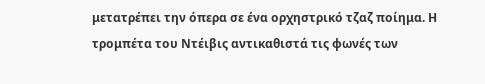μετατρέπει την όπερα σε ένα ορχηστρικό τζαζ ποίημα. Η τρομπέτα του Ντέιβις αντικαθιστά τις φωνές των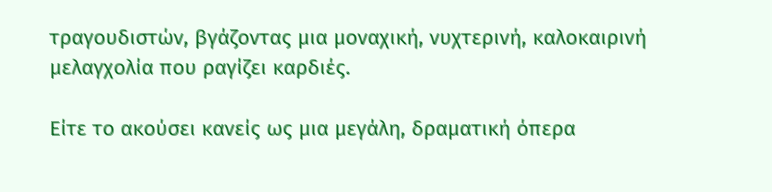τραγουδιστών, βγάζοντας μια μοναχική, νυχτερινή, καλοκαιρινή μελαγχολία που ραγίζει καρδιές.

Είτε το ακούσει κανείς ως μια μεγάλη, δραματική όπερα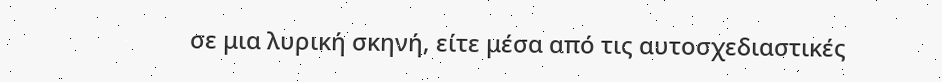σε μια λυρική σκηνή, είτε μέσα από τις αυτοσχεδιαστικές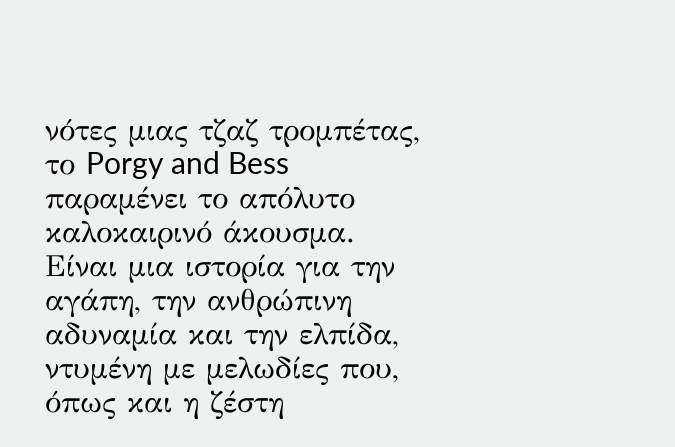νότες μιας τζαζ τρομπέτας, το Porgy and Bess παραμένει το απόλυτο καλοκαιρινό άκουσμα. Είναι μια ιστορία για την αγάπη, την ανθρώπινη αδυναμία και την ελπίδα, ντυμένη με μελωδίες που, όπως και η ζέστη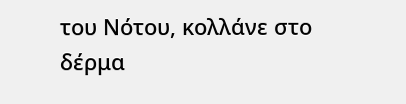του Νότου, κολλάνε στο δέρμα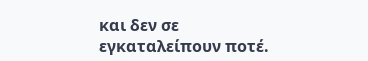και δεν σε εγκαταλείπουν ποτέ.